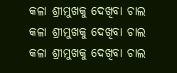କଳା ଶ୍ରୀମୁଖକୁ ଦେଖିବା ଚାଲ
କଳା ଶ୍ରୀମୁଖକୁ ଦେଖିବା ଚାଲ
କଳା ଶ୍ରୀମୁଖକୁ ଦେଖିବା ଚାଲ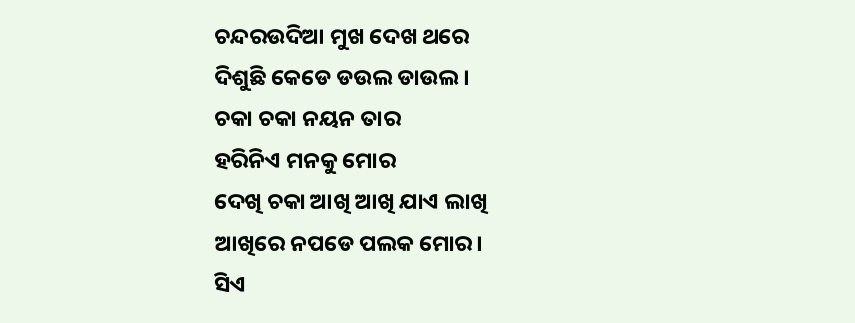ଚନ୍ଦରଉଦିଆ ମୁଖ ଦେଖ ଥରେ
ଦିଶୁଛି କେଡେ ଡଉଲ ଡାଉଲ ।
ଚକା ଚକା ନୟନ ତାର
ହରିନିଏ ମନକୁ ମୋର
ଦେଖି ଚକା ଆଖି ଆଖି ଯାଏ ଲାଖି
ଆଖିରେ ନପଡେ ପଲକ ମୋର।
ସିଏ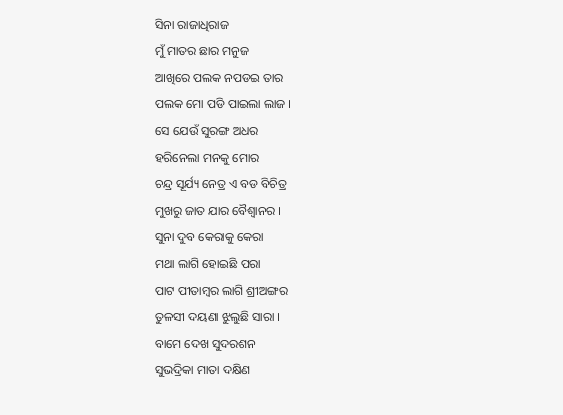ସିନା ରାଜାଧିରାଜ
ମୁଁ ମାତର ଛାର ମନୁଜ
ଆଖିରେ ପଲକ ନପଡଇ ତାର
ପଲକ ମୋ ପଡି ପାଇଲା ଲାଜ ।
ସେ ଯେଉଁ ସୁରଙ୍ଗ ଅଧର
ହରିନେଲା ମନକୁ ମୋର
ଚନ୍ଦ୍ର ସୂର୍ଯ୍ୟ ନେତ୍ର ଏ ବଡ ବିଚିତ୍ର
ମୁଖରୁ ଜାତ ଯାର ବୈଶ୍ୱାନର ।
ସୁନା ଦୁବ କେରାକୁ କେରା
ମଥା ଲାଗି ହୋଇଛି ପରା
ପାଟ ପୀତାମ୍ବର ଲାଗି ଶ୍ରୀଅଙ୍ଗର
ତୁଳସୀ ଦୟଣା ଝୁଲୁଛି ସାରା ।
ବାମେ ଦେଖ ସୁଦରଶନ
ସୁଭଦ୍ରିକା ମାତା ଦକ୍ଷିଣ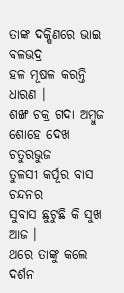ତାଙ୍କ ଦକ୍ଷିଣରେ ଭାଇ ବଳଭଦ୍ର
ହଳ ମୂଷଳ କରନ୍ତି ଧାରଣ ।
ଶଙ୍ଖ ଚକ୍ର ଗଦା ଅମ୍ବୁଜ
ଶୋହେ ଦେଖ ଚତୁରଭୁଜ
ତୁଳସୀ କର୍ପୂର ବାସ ଚନ୍ଦନର
ସୁବାସ ଛୁଟୁଛି କି ସୁଖ ଆଜ ।
ଥରେ ତାଙ୍କୁ କଲେ ଦର୍ଶନ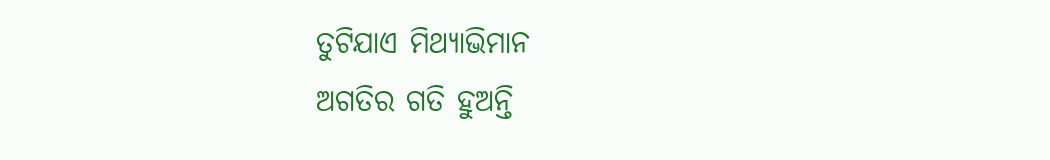ତୁଟିଯାଏ ମିଥ୍ୟାଭିମାନ
ଅଗତିର ଗତି ହୁଅନ୍ତି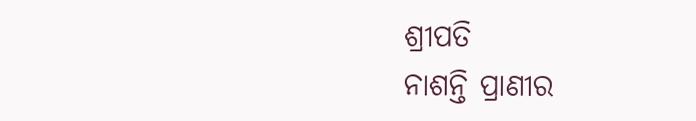ଶ୍ରୀପତି
ନାଶନ୍ତି ପ୍ରାଣୀର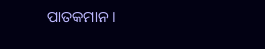ପାତକମାନ ।